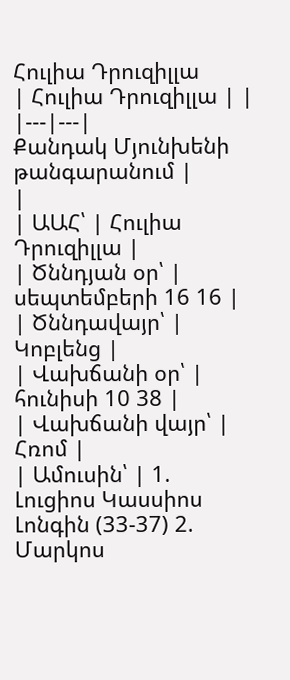Հուլիա Դրուզիլլա
| Հուլիա Դրուզիլլա | |
|---|---|
Քանդակ Մյունխենի թանգարանում |
|
| ԱԱՀ՝ | Հուլիա Դրուզիլլա |
| Ծննդյան օր՝ | սեպտեմբերի 16 16 |
| Ծննդավայր՝ | Կոբլենց |
| Վախճանի օր՝ | հունիսի 10 38 |
| Վախճանի վայր՝ | Հռոմ |
| Ամուսին՝ | 1. Լուցիոս Կասսիոս Լոնգին (33-37) 2. Մարկոս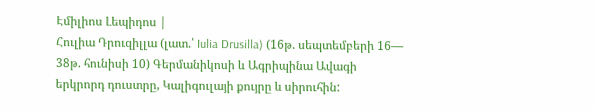Էմիլիոս Լեպիդոս |
Հուլիա Դրուզիլլա (լատ.՝ Iulia Drusilla) (16թ. սեպտեմբերի 16— 38թ. հունիսի 10) Գերմանիկոսի և Ագրիպինա Ավագի երկրորդ դուստրը, Կալիգուլայի քույրը և սիրուհին: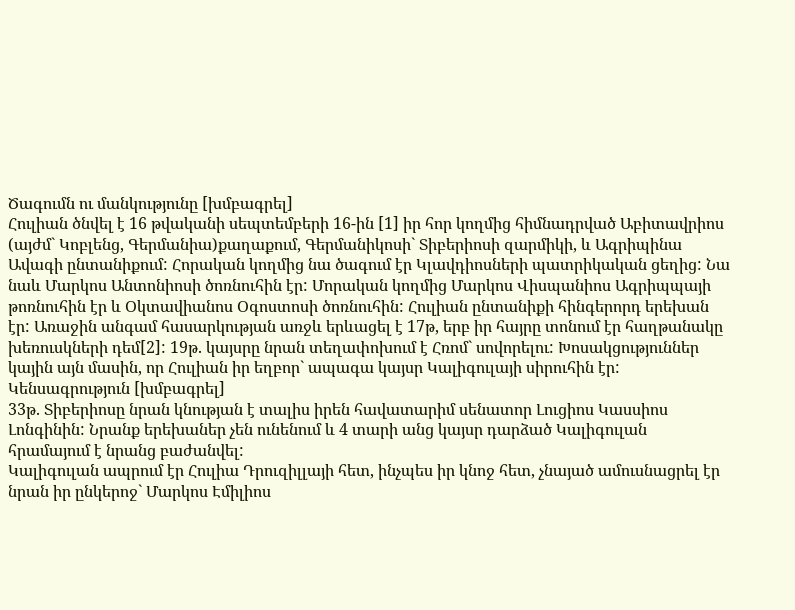Ծագումն ու մանկությունը [խմբագրել]
Հուլիան ծնվել է 16 թվականի սեպտեմբերի 16-ին [1] իր հոր կողմից հիմնադրված Աբիտավրիոս (այժմ` Կոբլենց, Գերմանիա)քաղաքում, Գերմանիկոսի` Տիբերիոսի զարմիկի, և Ագրիպինա Ավագի ընտանիքում: Հորական կողմից նա ծագում էր Կլավդիոսների պատրիկական ցեղից: Նա նաև Մարկոս Անտոնիոսի ծոռնուհին էր: Մորական կողմից Մարկոս Վիսպանիոս Ագրիպպայի թոռնուհին էր և Օկտավիանոս Օգոստոսի ծոռնուհին: Հուլիան ընտանիքի հինգերորդ երեխան էր: Առաջին անգամ հասարկության առջև երևացել է 17թ, երբ իր հայրը տոնում էր հաղթանակը խեռուսկների դեմ[2]: 19թ. կայսրը նրան տեղափոխում է Հռոմ` սովորելու: Խոսակցություններ կային այն մասին, որ Հուլիան իր եղբոր` ապագա կայսր Կալիգուլայի սիրուհին էր:
Կենսագրություն [խմբագրել]
33թ. Տիբերիոսը նրան կնության է տալիս իրեն հավատարիմ սենատոր Լուցիոս Կասսիոս Լոնգինին: Նրանք երեխաներ չեն ունենում և 4 տարի անց կայսր դարձած Կալիգուլան հրամայում է նրանց բաժանվել:
Կալիգուլան ապրում էր Հուլիա Դրուզիլլայի հետ, ինչպես իր կնոջ հետ, չնայած ամուսնացրել էր նրան իր ընկերոջ` Մարկոս Էմիլիոս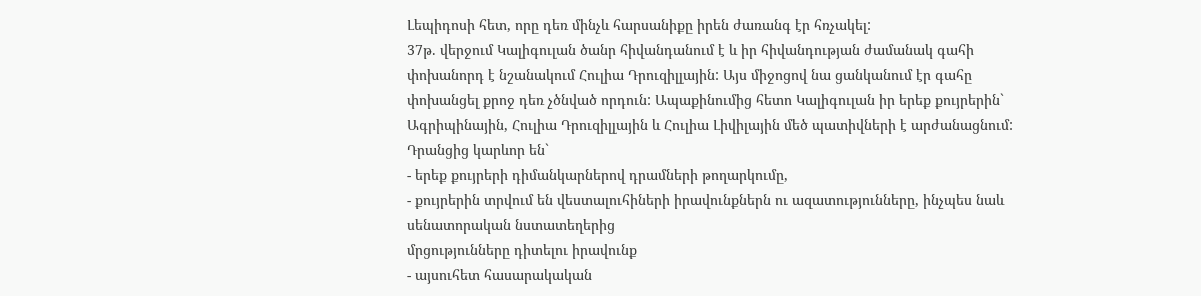Լեպիդոսի հետ, որը դեռ մինչև հարսանիքը իրեն ժառանգ էր հռչակել:
37թ. վերջում Կալիգուլան ծանր հիվանդանում է և իր հիվանդության ժամանակ գահի փոխանորդ է նշանակում Հուլիա Դրուզիլլային: Այս միջոցով նա ցանկանում էր գահը փոխանցել քրոջ դեռ չծնված որդուն: Ապաքինումից հետո Կալիգուլան իր երեք քույրերին` Ագրիպինային, Հուլիա Դրուզիլլային և Հուլիա Լիվիլային մեծ պատիվների է արժանացնում: Դրանցից կարևոր են`
- երեք քույրերի դիմանկարներով դրամների թողարկումը,
- քույրերին տրվում են վեստալուհիների իրավունքներն ու ազատությունները, ինչպես նաև սենատորական նստատեղերից
մրցությունները դիտելու իրավունք
- այսուհետ հասարակական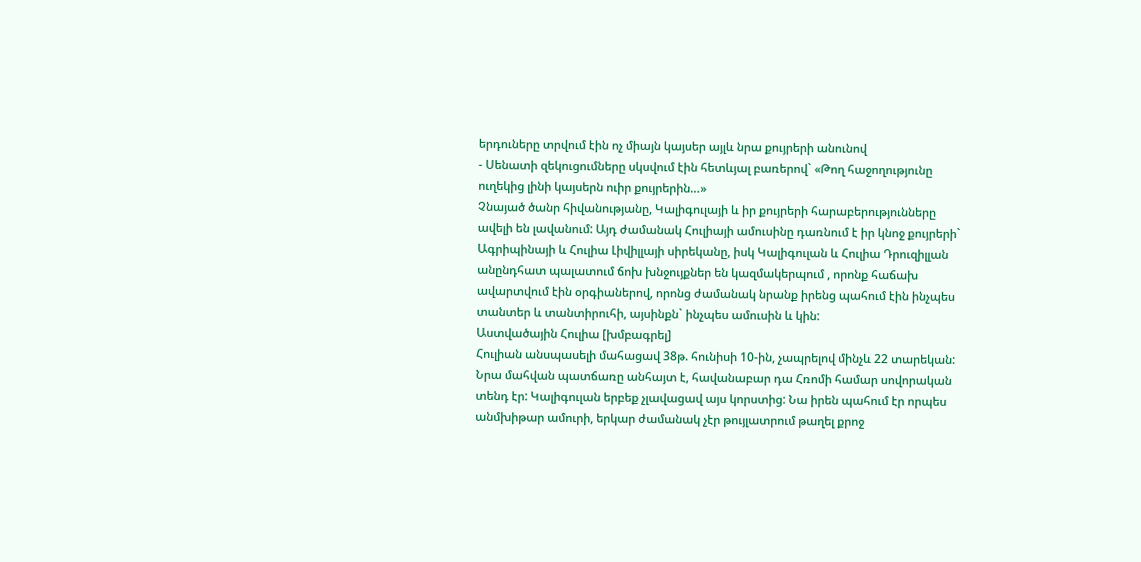երդուները տրվում էին ոչ միայն կայսեր այլև նրա քույրերի անունով
- Սենատի զեկուցումները սկսվում էին հետևյալ բառերով` «Թող հաջողությունը ուղեկից լինի կայսերն ուիր քույրերին…»
Չնայած ծանր հիվանությանը, Կալիգուլայի և իր քույրերի հարաբերությունները ավելի են լավանում: Այդ ժամանակ Հուլիայի ամուսինը դառնում է իր կնոջ քույրերի` Ագրիպինայի և Հուլիա Լիվիլլայի սիրեկանը, իսկ Կալիգուլան և Հուլիա Դրուզիլլան անընդհատ պալատում ճոխ խնջույքներ են կազմակերպում , որոնք հաճախ ավարտվում էին օրգիաներով, որոնց ժամանակ նրանք իրենց պահում էին ինչպես տանտեր և տանտիրուհի, այսինքն` ինչպես ամուսին և կին:
Աստվածային Հուլիա [խմբագրել]
Հուլիան անսպասելի մահացավ 38թ. հունիսի 10-ին, չապրելով մինչև 22 տարեկան: Նրա մահվան պատճառը անհայտ է, հավանաբար դա Հռոմի համար սովորական տենդ էր: Կալիգուլան երբեք չլավացավ այս կորստից: Նա իրեն պահում էր որպես անմխիթար ամուրի, երկար ժամանակ չէր թույլատրում թաղել քրոջ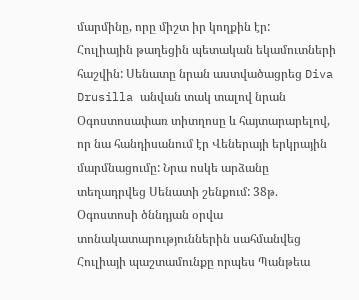մարմինը, որը միշտ իր կողքին էր:
Հուլիային թաղեցին պետական եկամուտների հաշվին: Սենատը նրան աստվածացրեց Diva Drusilla անվան տակ տալով նրան Օգոստոսափառ տիտղոսը և հայտարարելով, որ նա հանդիսանում էր Վեներայի երկրային մարմնացումը: Նրա ոսկե արձանը տեղադրվեց Սենատի շենքում: 38թ. Օգոստոսի ծննդյան օրվա տոնակատարություններին սահմանվեց Հուլիայի պաշտամունքը որպես Պանթեա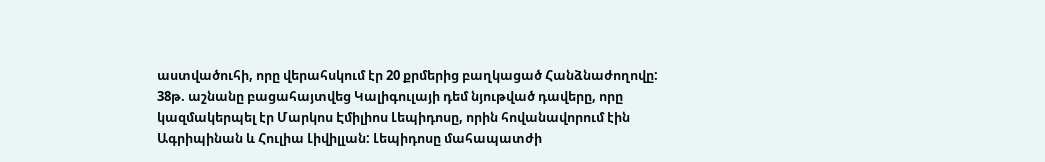աստվածուհի, որը վերահսկում էր 20 քրմերից բաղկացած Հանձնաժողովը:
38թ. աշնանը բացահայտվեց Կալիգուլայի դեմ նյութված դավերը, որը կազմակերպել էր Մարկոս Էմիլիոս Լեպիդոսը, որին հովանավորում էին Ագրիպինան և Հուլիա Լիվիլլան: Լեպիդոսը մահապատժի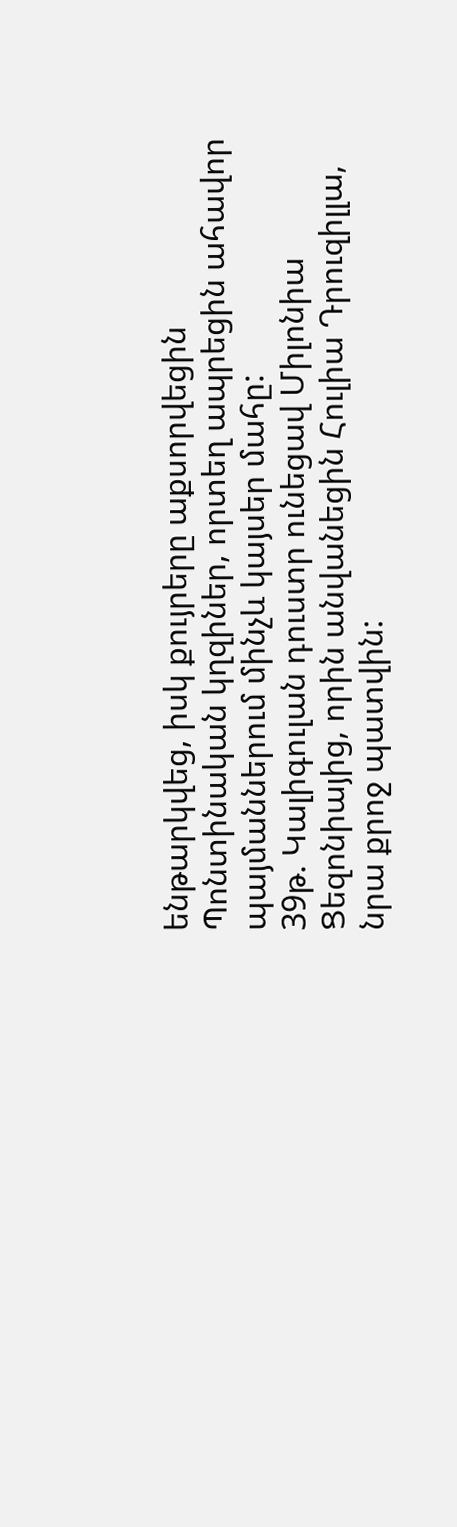ենթարկվեց, իսկ քույրերը աքսորվեցին Պոնտինական կղզիներ, որտեղ ապրեցին ահավոր պայմաններում մինչև կայսեր մահը:
39թ. Կալիգուլան դուստր ունեցավ Միլոնիա Ցեզոնիայից, որին անվանեցին Հուլիա Դրուզիլլա, նրա քրոջ պատվին: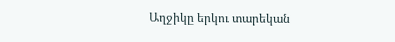Աղջիկը երկու տարեկան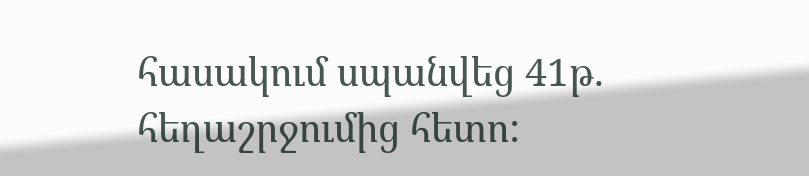հասակում սպանվեց 41թ. հեղաշրջումից հետո: